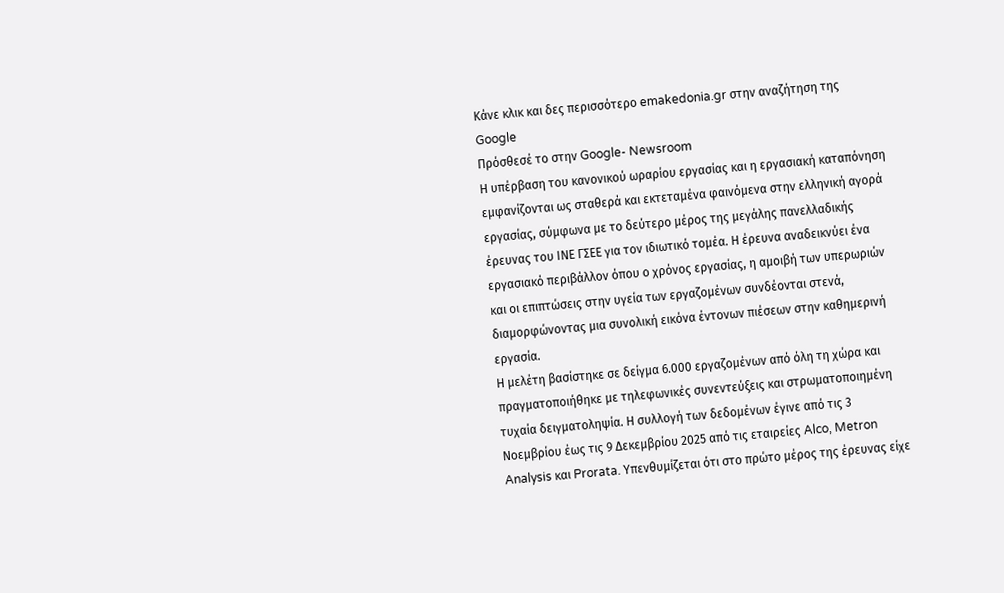Κάνε κλικ και δες περισσότερο emakedonia.gr στην αναζήτηση της Google
Πρόσθεσέ το στην Google- Newsroom
Η υπέρβαση του κανονικού ωραρίου εργασίας και η εργασιακή καταπόνηση εμφανίζονται ως σταθερά και εκτεταμένα φαινόμενα στην ελληνική αγορά εργασίας, σύμφωνα με το δεύτερο μέρος της μεγάλης πανελλαδικής έρευνας του ΙΝΕ ΓΣΕΕ για τον ιδιωτικό τομέα. Η έρευνα αναδεικνύει ένα εργασιακό περιβάλλον όπου ο χρόνος εργασίας, η αμοιβή των υπερωριών και οι επιπτώσεις στην υγεία των εργαζομένων συνδέονται στενά, διαμορφώνοντας μια συνολική εικόνα έντονων πιέσεων στην καθημερινή εργασία.
Η μελέτη βασίστηκε σε δείγμα 6.000 εργαζομένων από όλη τη χώρα και πραγματοποιήθηκε με τηλεφωνικές συνεντεύξεις και στρωματοποιημένη τυχαία δειγματοληψία. Η συλλογή των δεδομένων έγινε από τις 3 Νοεμβρίου έως τις 9 Δεκεμβρίου 2025 από τις εταιρείες Alco, Metron Analysis και Prorata. Υπενθυμίζεται ότι στο πρώτο μέρος της έρευνας είχε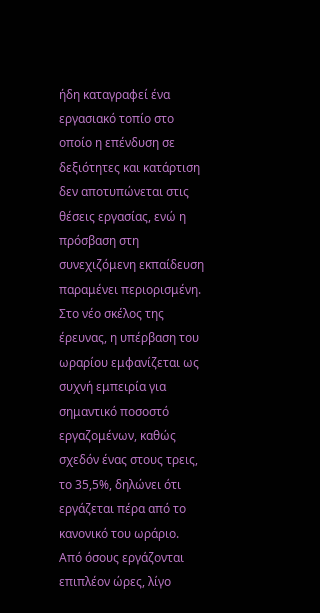ήδη καταγραφεί ένα εργασιακό τοπίο στο οποίο η επένδυση σε δεξιότητες και κατάρτιση δεν αποτυπώνεται στις θέσεις εργασίας, ενώ η πρόσβαση στη συνεχιζόμενη εκπαίδευση παραμένει περιορισμένη.
Στο νέο σκέλος της έρευνας, η υπέρβαση του ωραρίου εμφανίζεται ως συχνή εμπειρία για σημαντικό ποσοστό εργαζομένων, καθώς σχεδόν ένας στους τρεις, το 35,5%, δηλώνει ότι εργάζεται πέρα από το κανονικό του ωράριο. Από όσους εργάζονται επιπλέον ώρες, λίγο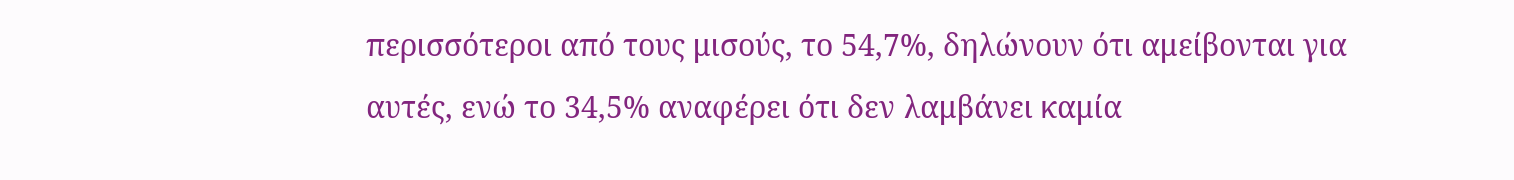περισσότεροι από τους μισούς, το 54,7%, δηλώνουν ότι αμείβονται για αυτές, ενώ το 34,5% αναφέρει ότι δεν λαμβάνει καμία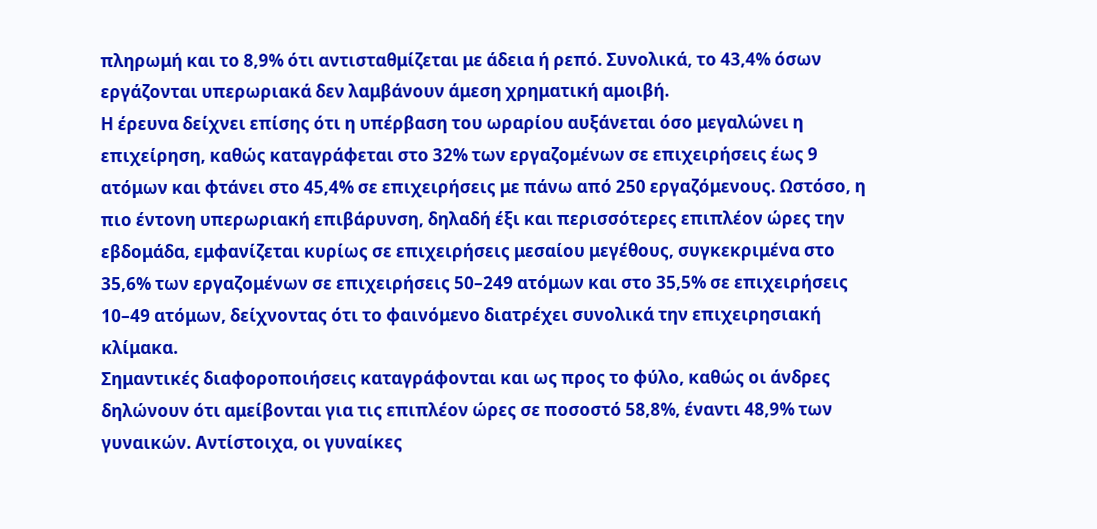πληρωμή και το 8,9% ότι αντισταθμίζεται με άδεια ή ρεπό. Συνολικά, το 43,4% όσων εργάζονται υπερωριακά δεν λαμβάνουν άμεση χρηματική αμοιβή.
Η έρευνα δείχνει επίσης ότι η υπέρβαση του ωραρίου αυξάνεται όσο μεγαλώνει η επιχείρηση, καθώς καταγράφεται στο 32% των εργαζομένων σε επιχειρήσεις έως 9 ατόμων και φτάνει στο 45,4% σε επιχειρήσεις με πάνω από 250 εργαζόμενους. Ωστόσο, η πιο έντονη υπερωριακή επιβάρυνση, δηλαδή έξι και περισσότερες επιπλέον ώρες την εβδομάδα, εμφανίζεται κυρίως σε επιχειρήσεις μεσαίου μεγέθους, συγκεκριμένα στο 35,6% των εργαζομένων σε επιχειρήσεις 50–249 ατόμων και στο 35,5% σε επιχειρήσεις 10–49 ατόμων, δείχνοντας ότι το φαινόμενο διατρέχει συνολικά την επιχειρησιακή κλίμακα.
Σημαντικές διαφοροποιήσεις καταγράφονται και ως προς το φύλο, καθώς οι άνδρες δηλώνουν ότι αμείβονται για τις επιπλέον ώρες σε ποσοστό 58,8%, έναντι 48,9% των γυναικών. Αντίστοιχα, οι γυναίκες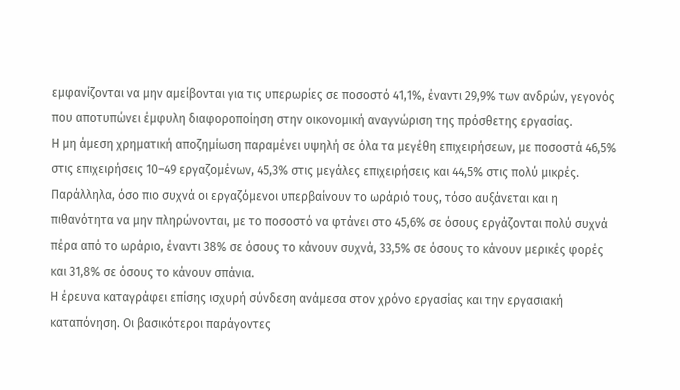εμφανίζονται να μην αμείβονται για τις υπερωρίες σε ποσοστό 41,1%, έναντι 29,9% των ανδρών, γεγονός που αποτυπώνει έμφυλη διαφοροποίηση στην οικονομική αναγνώριση της πρόσθετης εργασίας.
Η μη άμεση χρηματική αποζημίωση παραμένει υψηλή σε όλα τα μεγέθη επιχειρήσεων, με ποσοστά 46,5% στις επιχειρήσεις 10–49 εργαζομένων, 45,3% στις μεγάλες επιχειρήσεις και 44,5% στις πολύ μικρές. Παράλληλα, όσο πιο συχνά οι εργαζόμενοι υπερβαίνουν το ωράριό τους, τόσο αυξάνεται και η πιθανότητα να μην πληρώνονται, με το ποσοστό να φτάνει στο 45,6% σε όσους εργάζονται πολύ συχνά πέρα από το ωράριο, έναντι 38% σε όσους το κάνουν συχνά, 33,5% σε όσους το κάνουν μερικές φορές και 31,8% σε όσους το κάνουν σπάνια.
Η έρευνα καταγράφει επίσης ισχυρή σύνδεση ανάμεσα στον χρόνο εργασίας και την εργασιακή καταπόνηση. Οι βασικότεροι παράγοντες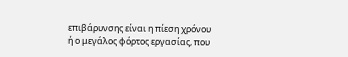επιβάρυνσης είναι η πίεση χρόνου ή ο μεγάλος φόρτος εργασίας, που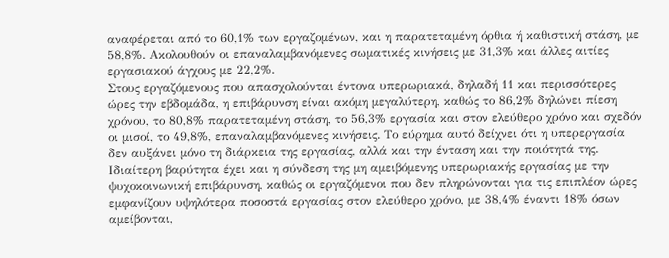αναφέρεται από το 60,1% των εργαζομένων, και η παρατεταμένη όρθια ή καθιστική στάση, με 58,8%. Ακολουθούν οι επαναλαμβανόμενες σωματικές κινήσεις με 31,3% και άλλες αιτίες εργασιακού άγχους με 22,2%.
Στους εργαζόμενους που απασχολούνται έντονα υπερωριακά, δηλαδή 11 και περισσότερες ώρες την εβδομάδα, η επιβάρυνση είναι ακόμη μεγαλύτερη, καθώς το 86,2% δηλώνει πίεση χρόνου, το 80,8% παρατεταμένη στάση, το 56,3% εργασία και στον ελεύθερο χρόνο και σχεδόν οι μισοί, το 49,8%, επαναλαμβανόμενες κινήσεις. Το εύρημα αυτό δείχνει ότι η υπερεργασία δεν αυξάνει μόνο τη διάρκεια της εργασίας, αλλά και την ένταση και την ποιότητά της.
Ιδιαίτερη βαρύτητα έχει και η σύνδεση της μη αμειβόμενης υπερωριακής εργασίας με την ψυχοκοινωνική επιβάρυνση, καθώς οι εργαζόμενοι που δεν πληρώνονται για τις επιπλέον ώρες εμφανίζουν υψηλότερα ποσοστά εργασίας στον ελεύθερο χρόνο, με 38,4% έναντι 18% όσων αμείβονται,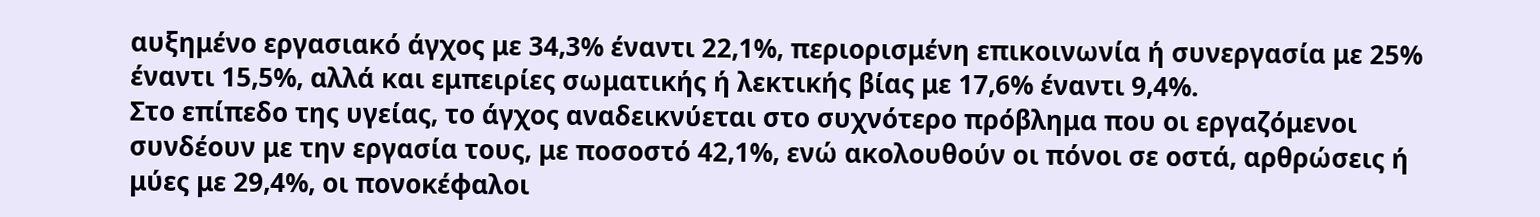αυξημένο εργασιακό άγχος με 34,3% έναντι 22,1%, περιορισμένη επικοινωνία ή συνεργασία με 25% έναντι 15,5%, αλλά και εμπειρίες σωματικής ή λεκτικής βίας με 17,6% έναντι 9,4%.
Στο επίπεδο της υγείας, το άγχος αναδεικνύεται στο συχνότερο πρόβλημα που οι εργαζόμενοι συνδέουν με την εργασία τους, με ποσοστό 42,1%, ενώ ακολουθούν οι πόνοι σε οστά, αρθρώσεις ή μύες με 29,4%, οι πονοκέφαλοι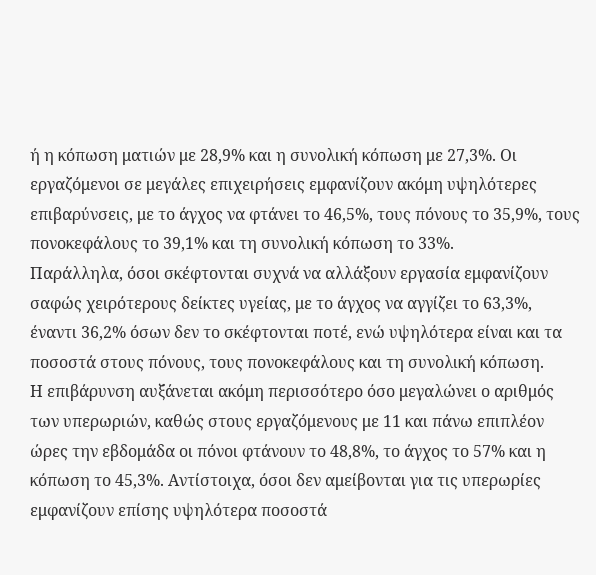ή η κόπωση ματιών με 28,9% και η συνολική κόπωση με 27,3%. Οι εργαζόμενοι σε μεγάλες επιχειρήσεις εμφανίζουν ακόμη υψηλότερες επιβαρύνσεις, με το άγχος να φτάνει το 46,5%, τους πόνους το 35,9%, τους πονοκεφάλους το 39,1% και τη συνολική κόπωση το 33%.
Παράλληλα, όσοι σκέφτονται συχνά να αλλάξουν εργασία εμφανίζουν σαφώς χειρότερους δείκτες υγείας, με το άγχος να αγγίζει το 63,3%, έναντι 36,2% όσων δεν το σκέφτονται ποτέ, ενώ υψηλότερα είναι και τα ποσοστά στους πόνους, τους πονοκεφάλους και τη συνολική κόπωση.
Η επιβάρυνση αυξάνεται ακόμη περισσότερο όσο μεγαλώνει ο αριθμός των υπερωριών, καθώς στους εργαζόμενους με 11 και πάνω επιπλέον ώρες την εβδομάδα οι πόνοι φτάνουν το 48,8%, το άγχος το 57% και η κόπωση το 45,3%. Αντίστοιχα, όσοι δεν αμείβονται για τις υπερωρίες εμφανίζουν επίσης υψηλότερα ποσοστά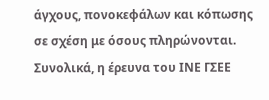άγχους, πονοκεφάλων και κόπωσης σε σχέση με όσους πληρώνονται.
Συνολικά, η έρευνα του ΙΝΕ ΓΣΕΕ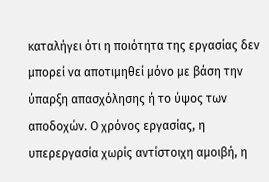καταλήγει ότι η ποιότητα της εργασίας δεν μπορεί να αποτιμηθεί μόνο με βάση την ύπαρξη απασχόλησης ή το ύψος των αποδοχών. Ο χρόνος εργασίας, η υπερεργασία χωρίς αντίστοιχη αμοιβή, η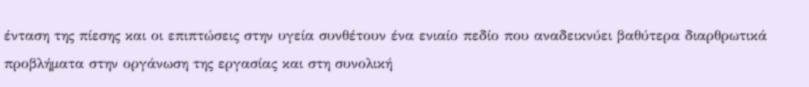ένταση της πίεσης και οι επιπτώσεις στην υγεία συνθέτουν ένα ενιαίο πεδίο που αναδεικνύει βαθύτερα διαρθρωτικά προβλήματα στην οργάνωση της εργασίας και στη συνολική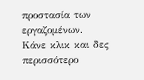προστασία των εργαζομένων.
Κάνε κλικ και δες περισσότερο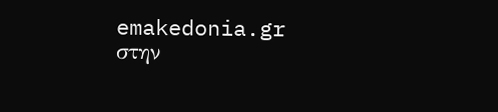emakedonia.gr στην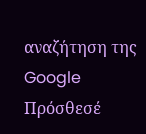αναζήτηση της Google
Πρόσθεσέ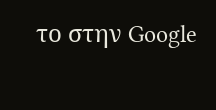το στην Google